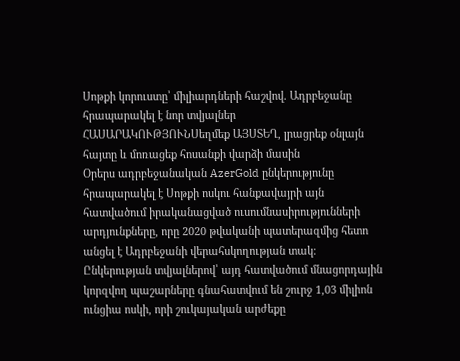Սոթքի կորուստը՝ միլիարդների հաշվով. Ադրբեջանը հրապարակել է նոր տվյալներ
ՀԱՍԱՐԱԿՈՒԹՅՈՒՆՍեղմեք ԱՅՍՏԵՂ, լրացրեք օնլայն հայտը և մոռացեք հոսանքի վարձի մասին
Օրերս ադրբեջանական AzerGold ընկերությունը հրապարակել է Սոթքի ոսկու հանքավայրի այն հատվածում իրականացված ուսումնասիրությունների արդյունքները, որը 2020 թվականի պատերազմից հետո անցել է Ադրբեջանի վերահսկողության տակ։ Ընկերության տվյալներով՝ այդ հատվածում մնացորդային կորզվող պաշարները գնահատվում են շուրջ 1,03 միլիոն ունցիա ոսկի, որի շուկայական արժեքը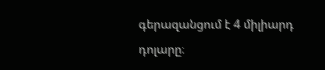գերազանցում է 4 միլիարդ դոլարը։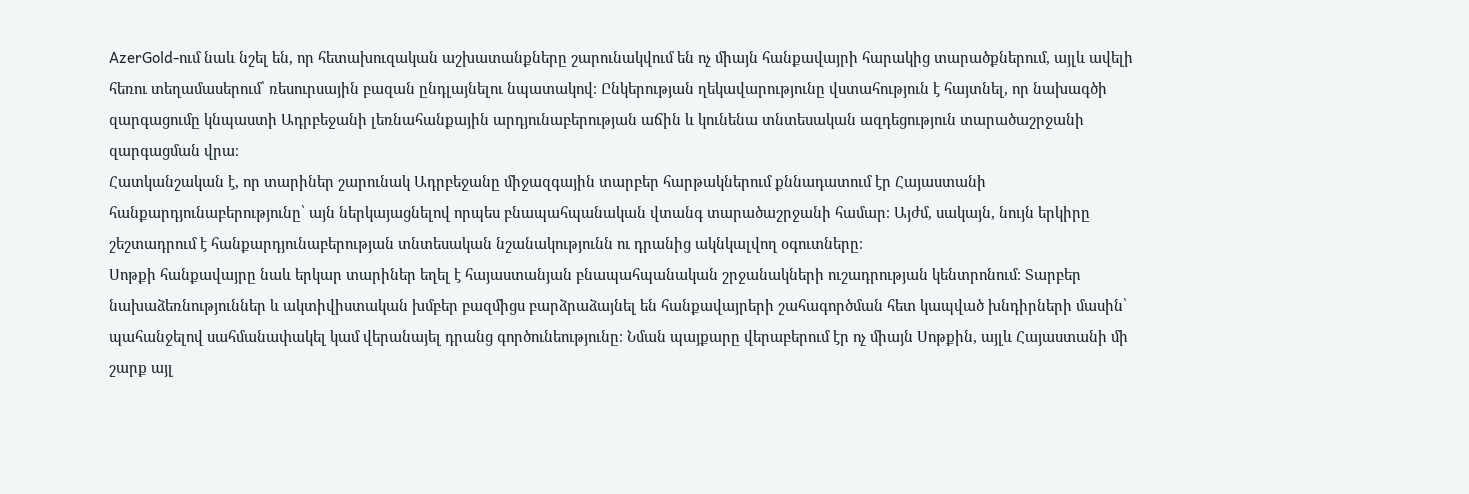AzerGold-ում նաև նշել են, որ հետախուզական աշխատանքները շարունակվում են ոչ միայն հանքավայրի հարակից տարածքներում, այլև ավելի հեռու տեղամասերում՝ ռեսուրսային բազան ընդլայնելու նպատակով։ Ընկերության ղեկավարությունը վստահություն է հայտնել, որ նախագծի զարգացումը կնպաստի Ադրբեջանի լեռնահանքային արդյունաբերության աճին և կունենա տնտեսական ազդեցություն տարածաշրջանի զարգացման վրա։
Հատկանշական է, որ տարիներ շարունակ Ադրբեջանը միջազգային տարբեր հարթակներում քննադատում էր Հայաստանի հանքարդյունաբերությունը՝ այն ներկայացնելով որպես բնապահպանական վտանգ տարածաշրջանի համար։ Այժմ, սակայն, նույն երկիրը շեշտադրում է հանքարդյունաբերության տնտեսական նշանակությունն ու դրանից ակնկալվող օգուտները։
Սոթքի հանքավայրը նաև երկար տարիներ եղել է հայաստանյան բնապահպանական շրջանակների ուշադրության կենտրոնում։ Տարբեր նախաձեռնություններ և ակտիվիստական խմբեր բազմիցս բարձրաձայնել են հանքավայրերի շահագործման հետ կապված խնդիրների մասին՝ պահանջելով սահմանափակել կամ վերանայել դրանց գործունեությունը։ Նման պայքարը վերաբերում էր ոչ միայն Սոթքին, այլև Հայաստանի մի շարք այլ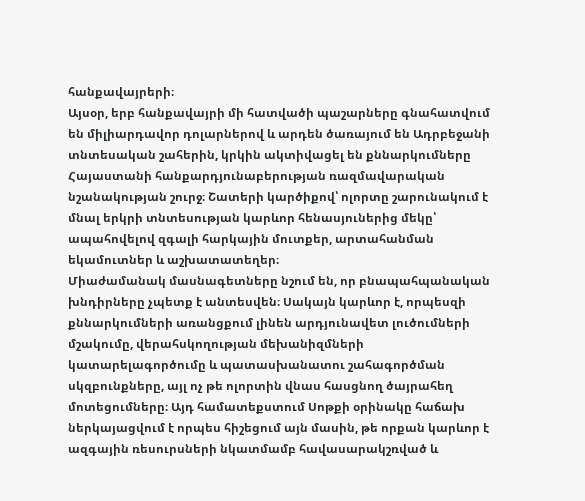հանքավայրերի։
Այսօր, երբ հանքավայրի մի հատվածի պաշարները գնահատվում են միլիարդավոր դոլարներով և արդեն ծառայում են Ադրբեջանի տնտեսական շահերին, կրկին ակտիվացել են քննարկումները Հայաստանի հանքարդյունաբերության ռազմավարական նշանակության շուրջ։ Շատերի կարծիքով՝ ոլորտը շարունակում է մնալ երկրի տնտեսության կարևոր հենասյուներից մեկը՝ ապահովելով զգալի հարկային մուտքեր, արտահանման եկամուտներ և աշխատատեղեր։
Միաժամանակ մասնագետները նշում են, որ բնապահպանական խնդիրները չպետք է անտեսվեն։ Սակայն կարևոր է, որպեսզի քննարկումների առանցքում լինեն արդյունավետ լուծումների մշակումը, վերահսկողության մեխանիզմների կատարելագործումը և պատասխանատու շահագործման սկզբունքները, այլ ոչ թե ոլորտին վնաս հասցնող ծայրահեղ մոտեցումները։ Այդ համատեքստում Սոթքի օրինակը հաճախ ներկայացվում է որպես հիշեցում այն մասին, թե որքան կարևոր է ազգային ռեսուրսների նկատմամբ հավասարակշռված և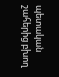պետական շահերից բխող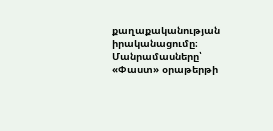քաղաքականության իրականացումը։
Մանրամասները՝ «Փաստ» օրաթերթի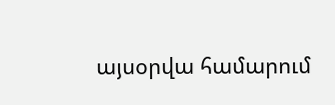այսօրվա համարում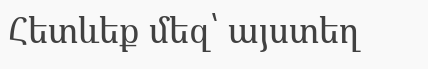Հետևեք մեզ՝ այստեղ